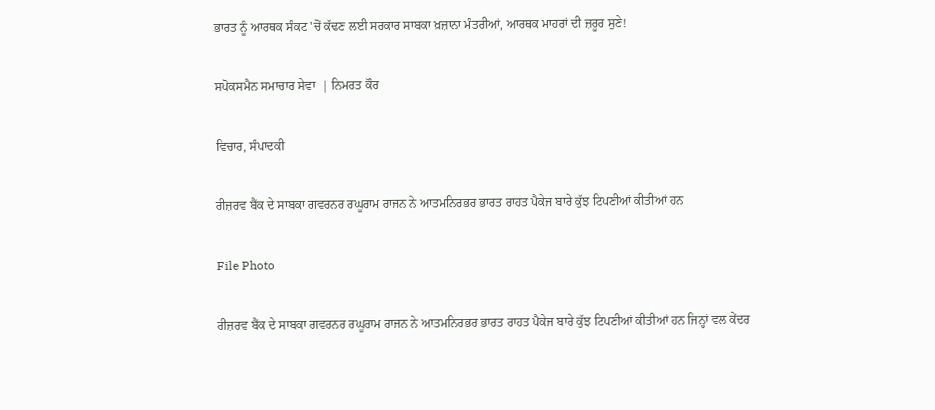ਭਾਰਤ ਨੂੰ ਆਰਥਕ ਸੰਕਟ 'ਚੋਂ ਕੱਢਣ ਲਈ ਸਰਕਾਰ ਸਾਬਕਾ ਖ਼ਜ਼ਾਨਾ ਮੰਤਰੀਆਂ, ਆਰਥਕ ਮਾਹਰਾਂ ਦੀ ਜ਼ਰੂਰ ਸੁਣੇ!

ਸਪੋਕਸਮੈਨ ਸਮਾਚਾਰ ਸੇਵਾ  | ਨਿਮਰਤ ਕੌਰ

ਵਿਚਾਰ, ਸੰਪਾਦਕੀ

ਰੀਜ਼ਰਵ ਬੈਂਕ ਦੇ ਸਾਬਕਾ ਗਵਰਨਰ ਰਘੂਰਾਮ ਰਾਜਨ ਨੇ ਆਤਮਨਿਰਭਰ ਭਾਰਤ ਰਾਹਤ ਪੈਕੇਜ ਬਾਰੇ ਕੁੱਝ ਟਿਪਣੀਆਂ ਕੀਤੀਆਂ ਹਨ

File Photo

ਰੀਜ਼ਰਵ ਬੈਂਕ ਦੇ ਸਾਬਕਾ ਗਵਰਨਰ ਰਘੂਰਾਮ ਰਾਜਨ ਨੇ ਆਤਮਨਿਰਭਰ ਭਾਰਤ ਰਾਹਤ ਪੈਕੇਜ ਬਾਰੇ ਕੁੱਝ ਟਿਪਣੀਆਂ ਕੀਤੀਆਂ ਹਨ ਜਿਨ੍ਹਾਂ ਵਲ ਕੇਂਦਰ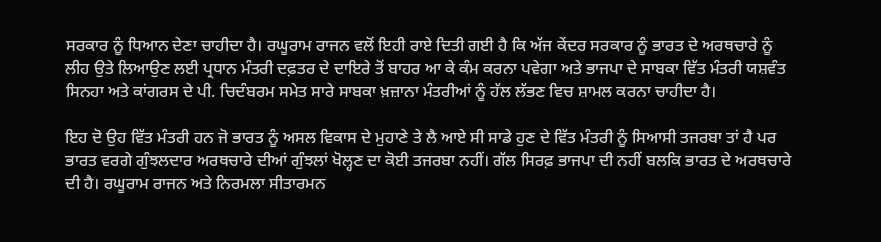ਸਰਕਾਰ ਨੂੰ ਧਿਆਨ ਦੇਣਾ ਚਾਹੀਦਾ ਹੈ। ਰਘੂਰਾਮ ਰਾਜਨ ਵਲੋਂ ਇਹੀ ਰਾਏ ਦਿਤੀ ਗਈ ਹੈ ਕਿ ਅੱਜ ਕੇਂਦਰ ਸਰਕਾਰ ਨੂੰ ਭਾਰਤ ਦੇ ਅਰਥਚਾਰੇ ਨੂੰ ਲੀਹ ਉਤੇ ਲਿਆਉਣ ਲਈ ਪ੍ਰਧਾਨ ਮੰਤਰੀ ਦਫ਼ਤਰ ਦੇ ਦਾਇਰੇ ਤੋਂ ਬਾਹਰ ਆ ਕੇ ਕੰਮ ਕਰਨਾ ਪਵੇਗਾ ਅਤੇ ਭਾਜਪਾ ਦੇ ਸਾਬਕਾ ਵਿੱਤ ਮੰਤਰੀ ਯਸ਼ਵੰਤ ਸਿਨਹਾ ਅਤੇ ਕਾਂਗਰਸ ਦੇ ਪੀ. ਚਿਦੰਬਰਮ ਸਮੇਤ ਸਾਰੇ ਸਾਬਕਾ ਖ਼ਜ਼ਾਨਾ ਮੰਤਰੀਆਂ ਨੂੰ ਹੱਲ ਲੱਭਣ ਵਿਚ ਸ਼ਾਮਲ ਕਰਨਾ ਚਾਹੀਦਾ ਹੈ।

ਇਹ ਦੋ ਉਹ ਵਿੱਤ ਮੰਤਰੀ ਹਨ ਜੋ ਭਾਰਤ ਨੂੰ ਅਸਲ ਵਿਕਾਸ ਦੇ ਮੁਹਾਣੇ ਤੇ ਲੈ ਆਏ ਸੀ ਸਾਡੇ ਹੁਣ ਦੇ ਵਿੱਤ ਮੰਤਰੀ ਨੂੰ ਸਿਆਸੀ ਤਜਰਬਾ ਤਾਂ ਹੈ ਪਰ ਭਾਰਤ ਵਰਗੇ ਗੁੰਝਲਦਾਰ ਅਰਥਚਾਰੇ ਦੀਆਂ ਗੁੰਝਲਾਂ ਖੋਲ੍ਹਣ ਦਾ ਕੋਈ ਤਜਰਬਾ ਨਹੀਂ। ਗੱਲ ਸਿਰਫ਼ ਭਾਜਪਾ ਦੀ ਨਹੀਂ ਬਲਕਿ ਭਾਰਤ ਦੇ ਅਰਥਚਾਰੇ ਦੀ ਹੈ। ਰਘੂਰਾਮ ਰਾਜਨ ਅਤੇ ਨਿਰਮਲਾ ਸੀਤਾਰਮਨ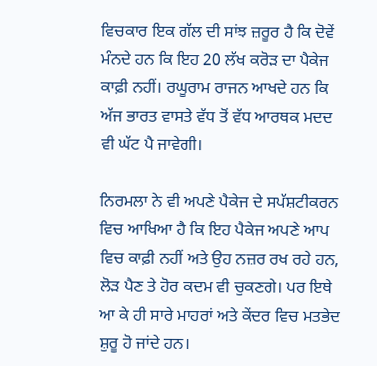ਵਿਚਕਾਰ ਇਕ ਗੱਲ ਦੀ ਸਾਂਝ ਜ਼ਰੂਰ ਹੈ ਕਿ ਦੋਵੇਂ ਮੰਨਦੇ ਹਨ ਕਿ ਇਹ 20 ਲੱਖ ਕਰੋੜ ਦਾ ਪੈਕੇਜ ਕਾਫ਼ੀ ਨਹੀਂ। ਰਘੂਰਾਮ ਰਾਜਨ ਆਖਦੇ ਹਨ ਕਿ ਅੱਜ ਭਾਰਤ ਵਾਸਤੇ ਵੱਧ ਤੋਂ ਵੱਧ ਆਰਥਕ ਮਦਦ ਵੀ ਘੱਟ ਪੈ ਜਾਵੇਗੀ।

ਨਿਰਮਲਾ ਨੇ ਵੀ ਅਪਣੇ ਪੈਕੇਜ ਦੇ ਸਪੱਸ਼ਟੀਕਰਨ ਵਿਚ ਆਖਿਆ ਹੈ ਕਿ ਇਹ ਪੈਕੇਜ ਅਪਣੇ ਆਪ ਵਿਚ ਕਾਫ਼ੀ ਨਹੀਂ ਅਤੇ ਉਹ ਨਜ਼ਰ ਰਖ ਰਹੇ ਹਨ, ਲੋੜ ਪੈਣ ਤੇ ਹੋਰ ਕਦਮ ਵੀ ਚੁਕਣਗੇ। ਪਰ ਇਥੇ ਆ ਕੇ ਹੀ ਸਾਰੇ ਮਾਹਰਾਂ ਅਤੇ ਕੇਂਦਰ ਵਿਚ ਮਤਭੇਦ ਸ਼ੁਰੂ ਹੋ ਜਾਂਦੇ ਹਨ।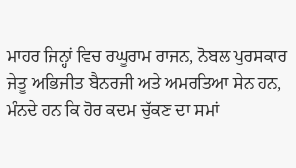ਮਾਹਰ ਜਿਨ੍ਹਾਂ ਵਿਚ ਰਘੂਰਾਮ ਰਾਜਨ, ਨੋਬਲ ਪੁਰਸਕਾਰ ਜੇਤੂ ਅਭਿਜੀਤ ਬੈਨਰਜੀ ਅਤੇ ਅਮਰਤਿਆ ਸੇਨ ਹਨ, ਮੰਨਦੇ ਹਨ ਕਿ ਹੋਰ ਕਦਮ ਚੁੱਕਣ ਦਾ ਸਮਾਂ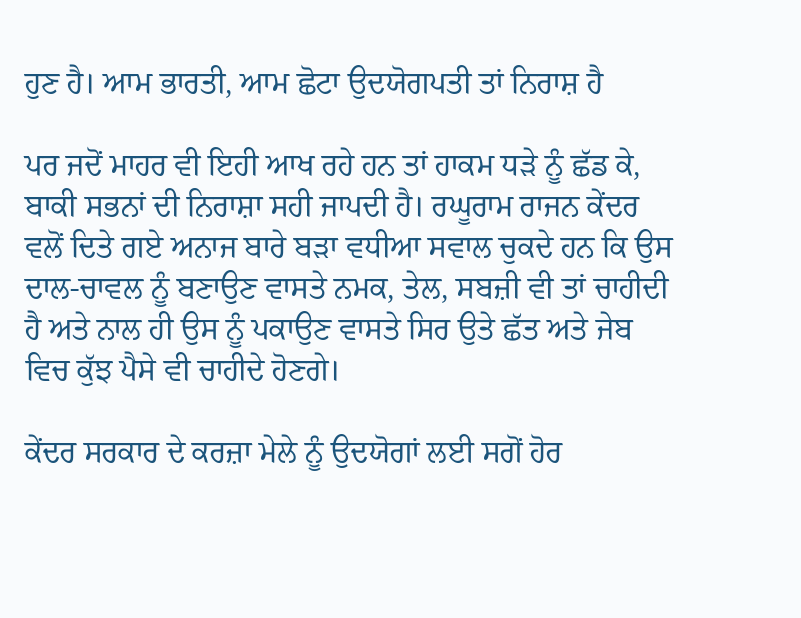ਹੁਣ ਹੈ। ਆਮ ਭਾਰਤੀ, ਆਮ ਛੋਟਾ ਉਦਯੋਗਪਤੀ ਤਾਂ ਨਿਰਾਸ਼ ਹੈ

ਪਰ ਜਦੋਂ ਮਾਹਰ ਵੀ ਇਹੀ ਆਖ ਰਹੇ ਹਨ ਤਾਂ ਹਾਕਮ ਧੜੇ ਨੂੰ ਛੱਡ ਕੇ, ਬਾਕੀ ਸਭਨਾਂ ਦੀ ਨਿਰਾਸ਼ਾ ਸਹੀ ਜਾਪਦੀ ਹੈ। ਰਘੂਰਾਮ ਰਾਜਨ ਕੇਂਦਰ ਵਲੋਂ ਦਿਤੇ ਗਏ ਅਨਾਜ ਬਾਰੇ ਬੜਾ ਵਧੀਆ ਸਵਾਲ ਚੁਕਦੇ ਹਨ ਕਿ ਉਸ ਦਾਲ-ਚਾਵਲ ਨੂੰ ਬਣਾਉਣ ਵਾਸਤੇ ਨਮਕ, ਤੇਲ, ਸਬਜ਼ੀ ਵੀ ਤਾਂ ਚਾਹੀਦੀ ਹੈ ਅਤੇ ਨਾਲ ਹੀ ਉਸ ਨੂੰ ਪਕਾਉਣ ਵਾਸਤੇ ਸਿਰ ਉਤੇ ਛੱਤ ਅਤੇ ਜੇਬ ਵਿਚ ਕੁੱਝ ਪੈਸੇ ਵੀ ਚਾਹੀਦੇ ਹੋਣਗੇ।

ਕੇਂਦਰ ਸਰਕਾਰ ਦੇ ਕਰਜ਼ਾ ਮੇਲੇ ਨੂੰ ਉਦਯੋਗਾਂ ਲਈ ਸਗੋਂ ਹੋਰ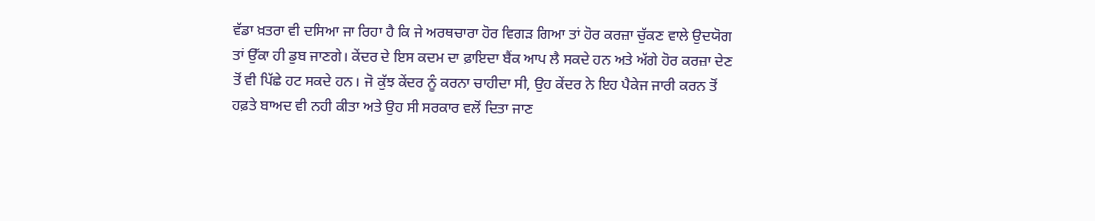ਵੱਡਾ ਖ਼ਤਰਾ ਵੀ ਦਸਿਆ ਜਾ ਰਿਹਾ ਹੈ ਕਿ ਜੇ ਅਰਥਚਾਰਾ ਹੋਰ ਵਿਗੜ ਗਿਆ ਤਾਂ ਹੋਰ ਕਰਜ਼ਾ ਚੁੱਕਣ ਵਾਲੇ ਉਦਯੋਗ ਤਾਂ ਉੱਕਾ ਹੀ ਡੁਬ ਜਾਣਗੇ। ਕੇਂਦਰ ਦੇ ਇਸ ਕਦਮ ਦਾ ਫ਼ਾਇਦਾ ਬੈਂਕ ਆਪ ਲੈ ਸਕਦੇ ਹਨ ਅਤੇ ਅੱਗੇ ਹੋਰ ਕਰਜ਼ਾ ਦੇਣ ਤੋਂ ਵੀ ਪਿੱਛੇ ਹਟ ਸਕਦੇ ਹਨ। ਜੋ ਕੁੱਝ ਕੇਂਦਰ ਨੂੰ ਕਰਨਾ ਚਾਹੀਦਾ ਸੀ, ਉਹ ਕੇਂਦਰ ਨੇ ਇਹ ਪੈਕੇਜ ਜਾਰੀ ਕਰਨ ਤੋਂ ਹਫ਼ਤੇ ਬਾਅਦ ਵੀ ਨਹੀ ਕੀਤਾ ਅਤੇ ਉਹ ਸੀ ਸਰਕਾਰ ਵਲੋਂ ਦਿਤਾ ਜਾਣ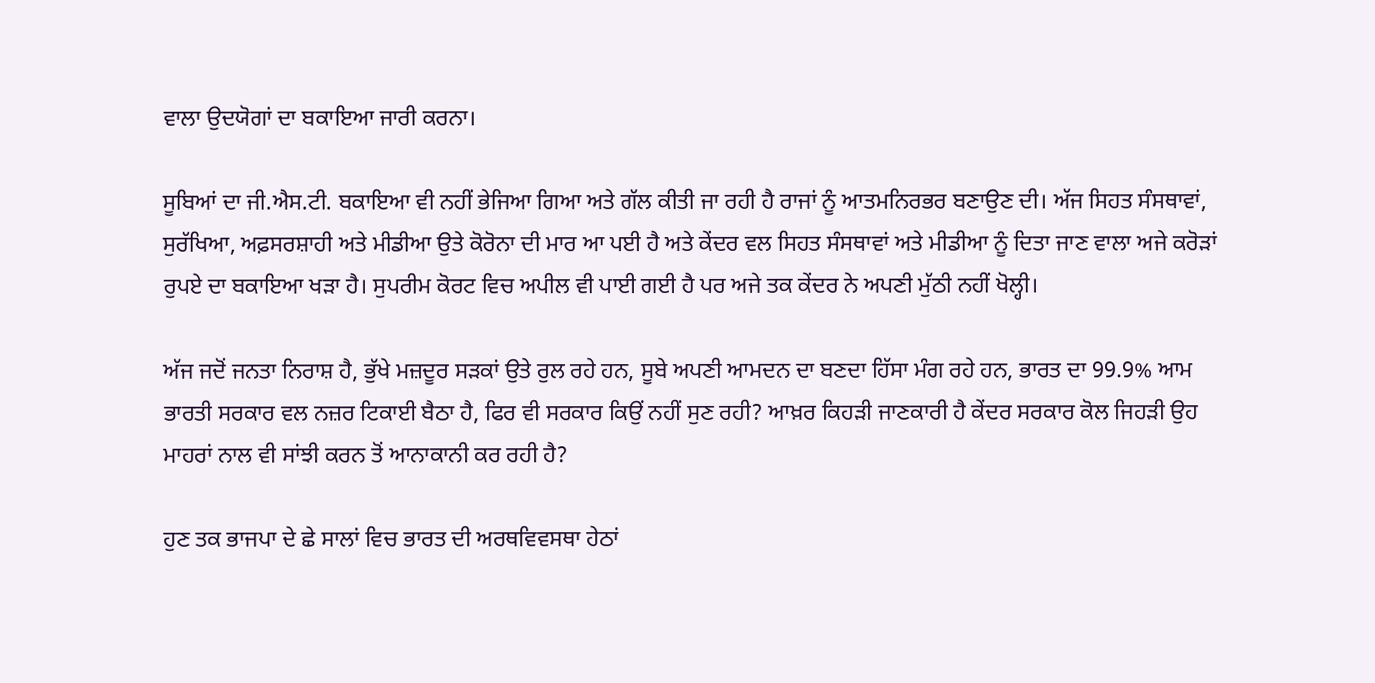ਵਾਲਾ ਉਦਯੋਗਾਂ ਦਾ ਬਕਾਇਆ ਜਾਰੀ ਕਰਨਾ।

ਸੂਬਿਆਂ ਦਾ ਜੀ.ਐਸ.ਟੀ. ਬਕਾਇਆ ਵੀ ਨਹੀਂ ਭੇਜਿਆ ਗਿਆ ਅਤੇ ਗੱਲ ਕੀਤੀ ਜਾ ਰਹੀ ਹੈ ਰਾਜਾਂ ਨੂੰ ਆਤਮਨਿਰਭਰ ਬਣਾਉਣ ਦੀ। ਅੱਜ ਸਿਹਤ ਸੰਸਥਾਵਾਂ, ਸੁਰੱਖਿਆ, ਅਫ਼ਸਰਸ਼ਾਹੀ ਅਤੇ ਮੀਡੀਆ ਉਤੇ ਕੋਰੋਨਾ ਦੀ ਮਾਰ ਆ ਪਈ ਹੈ ਅਤੇ ਕੇਂਦਰ ਵਲ ਸਿਹਤ ਸੰਸਥਾਵਾਂ ਅਤੇ ਮੀਡੀਆ ਨੂੰ ਦਿਤਾ ਜਾਣ ਵਾਲਾ ਅਜੇ ਕਰੋੜਾਂ ਰੁਪਏ ਦਾ ਬਕਾਇਆ ਖੜਾ ਹੈ। ਸੁਪਰੀਮ ਕੋਰਟ ਵਿਚ ਅਪੀਲ ਵੀ ਪਾਈ ਗਈ ਹੈ ਪਰ ਅਜੇ ਤਕ ਕੇਂਦਰ ਨੇ ਅਪਣੀ ਮੁੱਠੀ ਨਹੀਂ ਖੋਲ੍ਹੀ।

ਅੱਜ ਜਦੋਂ ਜਨਤਾ ਨਿਰਾਸ਼ ਹੈ, ਭੁੱਖੇ ਮਜ਼ਦੂਰ ਸੜਕਾਂ ਉਤੇ ਰੁਲ ਰਹੇ ਹਨ, ਸੂਬੇ ਅਪਣੀ ਆਮਦਨ ਦਾ ਬਣਦਾ ਹਿੱਸਾ ਮੰਗ ਰਹੇ ਹਨ, ਭਾਰਤ ਦਾ 99.9% ਆਮ ਭਾਰਤੀ ਸਰਕਾਰ ਵਲ ਨਜ਼ਰ ਟਿਕਾਈ ਬੈਠਾ ਹੈ, ਫਿਰ ਵੀ ਸਰਕਾਰ ਕਿਉਂ ਨਹੀਂ ਸੁਣ ਰਹੀ? ਆਖ਼ਰ ਕਿਹੜੀ ਜਾਣਕਾਰੀ ਹੈ ਕੇਂਦਰ ਸਰਕਾਰ ਕੋਲ ਜਿਹੜੀ ਉਹ ਮਾਹਰਾਂ ਨਾਲ ਵੀ ਸਾਂਝੀ ਕਰਨ ਤੋਂ ਆਨਾਕਾਨੀ ਕਰ ਰਹੀ ਹੈ?

ਹੁਣ ਤਕ ਭਾਜਪਾ ਦੇ ਛੇ ਸਾਲਾਂ ਵਿਚ ਭਾਰਤ ਦੀ ਅਰਥਵਿਵਸਥਾ ਹੇਠਾਂ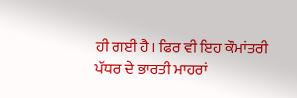ਹੀ ਗਈ ਹੈ। ਫਿਰ ਵੀ ਇਹ ਕੌਮਾਂਤਰੀ ਪੱਧਰ ਦੇ ਭਾਰਤੀ ਮਾਹਰਾਂ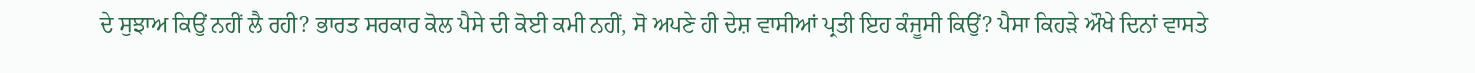ਦੇ ਸੁਝਾਅ ਕਿਉਂ ਨਹੀਂ ਲੈ ਰਹੀ? ਭਾਰਤ ਸਰਕਾਰ ਕੋਲ ਪੈਸੇ ਦੀ ਕੋਈ ਕਮੀ ਨਹੀਂ, ਸੋ ਅਪਣੇ ਹੀ ਦੇਸ਼ ਵਾਸੀਆਂ ਪ੍ਰਤੀ ਇਹ ਕੰਜੂਸੀ ਕਿਉਂ? ਪੈਸਾ ਕਿਹੜੇ ਔਖੇ ਦਿਨਾਂ ਵਾਸਤੇ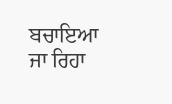ਬਚਾਇਆ ਜਾ ਰਿਹਾ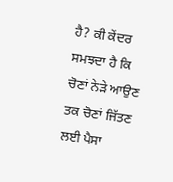ਹੈ? ਕੀ ਕੇਂਦਰ ਸਮਝਦਾ ਹੈ ਕਿ ਚੋਣਾਂ ਨੇੜੇ ਆਉਣ ਤਕ ਚੋਣਾਂ ਜਿੱਤਣ ਲਈ ਪੈਸਾ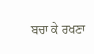ਬਚਾ ਕੇ ਰਖਣਾ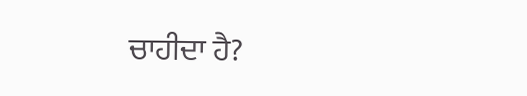ਚਾਹੀਦਾ ਹੈ?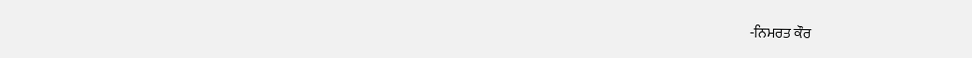-ਨਿਮਰਤ ਕੌਰ